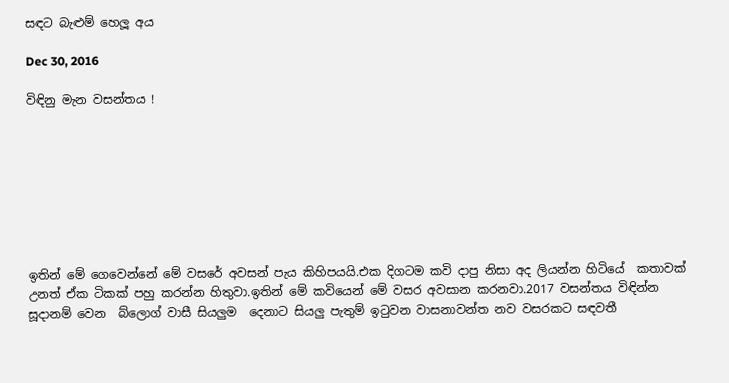සඳට බැළුම් හෙලූ අය

Dec 30, 2016

විඳිනු මැන වසන්තය !








ඉතින් මේ ගෙවෙන්නේ මේ වසරේ අවසන් පැය කිහිපයයි.එක දිගටම කවි දාපු නිසා අද ලියන්න හිටියේ  කතාවක් උනත් ඒක ටිකක් පහු කරන්න හිතුවා.ඉතින් මේ කවියෙන් මේ වසර අවසාන කරනවා.2017 වසන්තය විඳින්න  සූදානම් වෙන  බ්ලොග් වාසී සියලුම  දෙනාට සියලු පැතුම් ඉටුවන වාසනාවන්ත නව වසරකට සඳවතී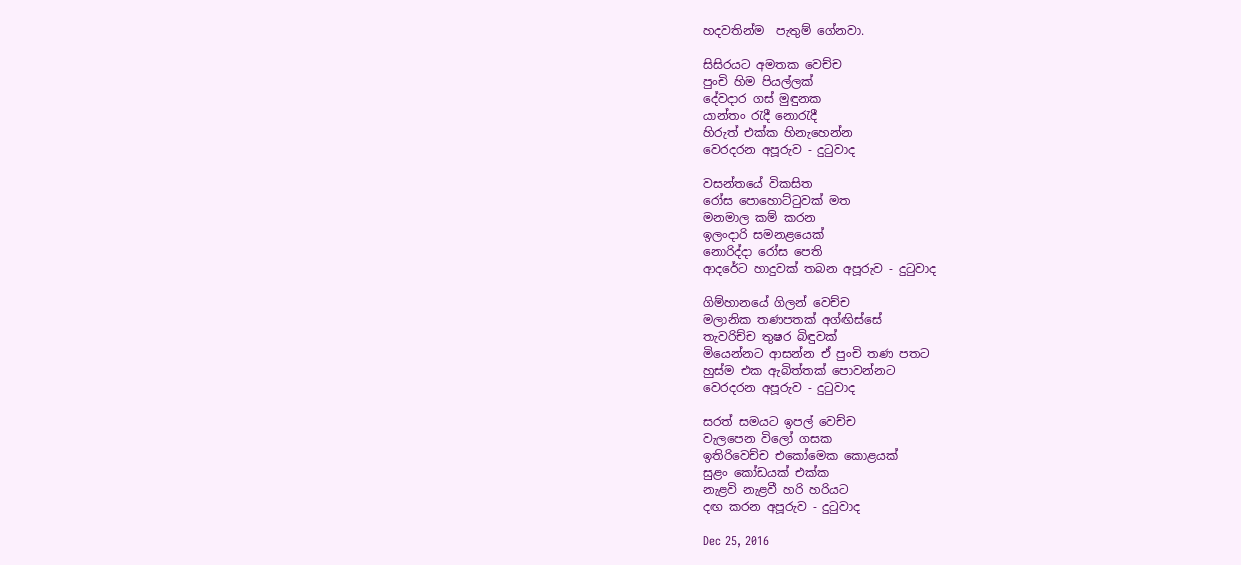හදවතින්ම  පැතුම් ගේනවා.

සිසිරයට අමතක වෙච්ච
පුංචි හිම පියල්ලක්
දේවදාර ගස් මුඳුනක
යාන්තං රැදී නොරැදී
හිරුත් එක්ක හිනැහෙන්න
වෙරදරන අපූරුව - දුටුවාද

වසන්තයේ විකසිත
රෝස පොහොට්ටුවක් මත
මනමාල කම් කරන
ඉලංදාරි සමනළයෙක්
නොරිද්දා රෝස පෙති
ආදරේට හාදුවක් තබන අපූරුව - දුටුවාද

ගිම්හානයේ ගිලන් වෙච්ච
මලානික තණපතක් අග්ඟිස්සේ
තැවරිච්ච තුෂර බිඳුවක්
මියෙන්නට ආසන්න ඒ පුංචි තණ පතට
හුස්ම එක ඇබිත්තක් පොවන්නට
වෙරදරන අපූරුව - දුටුවාද

සරත් සමයට ඉපල් වෙච්ච
වැලපෙන විලෝ ගසක
ඉතිරිවෙච්ච එකෝමෙක කොළයක්
සුළං කෝඩයක් එක්ක
නැළවි නැළවී හරි හරියට
දඟ කරන අපූරුව - දුටුවාද

Dec 25, 2016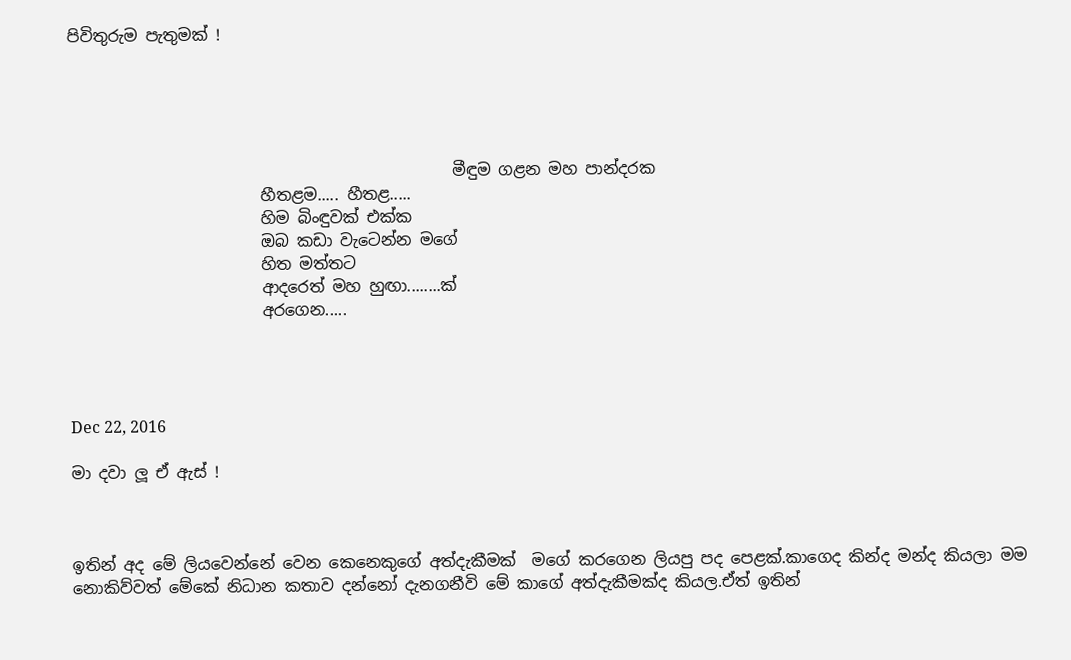පිවිතුරුම පැතුමක් !





                                                මීඳුම ගළන මහ පාන්දරක
                        හීතළම..... හීතළ.....
                        හිම බිංඳුවක් එක්ක
                        ඔබ කඩා වැටෙන්න මගේ
                        හිත මත්තට
                        ආදරෙත් මහ හුඟා........ක්
                        අරගෙන.....




Dec 22, 2016

මා දවා ලූ ඒ ඇස් !



ඉතින් අද මේ ලියවෙන්නේ වෙන කෙනෙකුගේ අත්දැකීමක්  මගේ කරගෙන ලියපු පද පෙළක්.කාගෙද කින්ද මන්ද කියලා මම නොකිව්වත් මේකේ නිධාන කතාව දන්නෝ දැනගනීවි මේ කාගේ අත්දැකීමක්ද කියල.ඒත් ඉතින්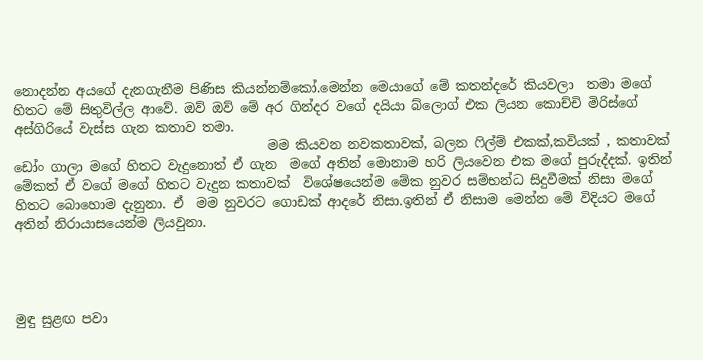නොදන්න අයගේ දැනගැනීම පිණිස කියන්නම්කෝ.මෙන්න මෙයාගේ මේ කතන්දරේ කියවලා  තමා මගේ හිතට මේ සිතුවිල්ල ආවේ. ඔව් ඔව් මේ අර ගින්දර වගේ දයියා බ්ලොග් එක ලියන කොච්චි මිරිස්ගේ අස්ගිරියේ වැස්ස ගැන කතාව තමා.
                                       මම කියවන නවකතාවක්, බලන ෆිල්ම් එකක්,කවියක් , කතාවක් ඩෝං ගාලා මගේ හිතට වැදුනොත් ඒ ගැන  මගේ අතින් මොනාම හරි ලියවෙන එක මගේ පුරුද්දක්. ඉතින් මේකත් ඒ වගේ මගේ හිතට වැදුන කතාවක්  විශේෂයෙන්ම මේක නුවර සම්භන්ධ සිදුවීමක් නිසා මගේ හිතට බොහොම දැනුනා. ඒ  මම නුවරට ගොඩක් ආදරේ නිසා.ඉතින් ඒ නිසාම මෙන්න මේ විදියට මගේ අතින් නිරායාසයෙන්ම ලියවුනා.




මුඳු සුළඟ පවා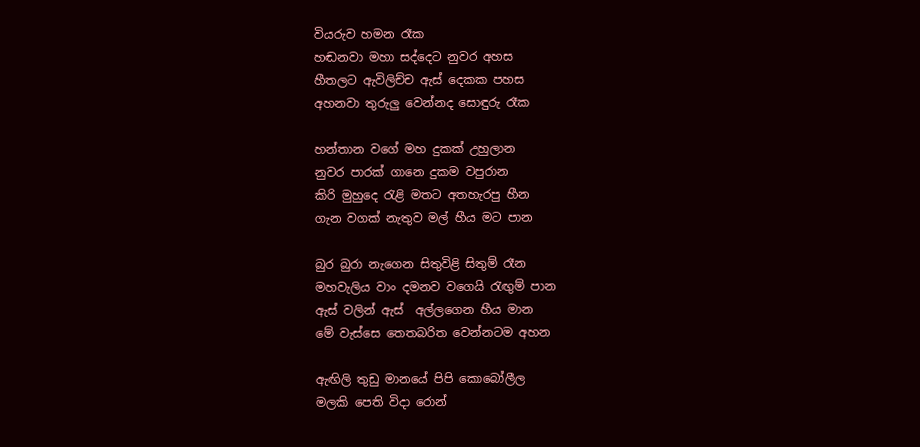වියරුව හමන රෑක
හඬනවා මහා සද්දෙට නුවර අහස
හීතලට ඇවිලිච්ච ඇස් දෙකක පහස
අහනවා තුරුලු වෙන්නද සොඳුරු රෑක

හන්තාන වගේ මහ දුකක් උහුලාන
නුවර පාරක් ගානෙ දුකම වපුරාන
කිරි මුහුදෙ රැළි මතට අතහැරපු හීන
ගැන වගක් නැතුව මල් හීය මට පාන

බුර බුරා නැගෙන සිතුවිළි සිතුම් රෑන
මහවැලිය වාං දමනව වගෙයි රැඟුම් පාන
ඇස් වලින් ඇස්  අල්ලගෙන හීය මාන
මේ වැස්සෙ තෙතබරිත වෙන්නටම අහන

ඇඟිලි තුඩු මානයේ පිපි කොබෝලීල
මලකි පෙති විදා රොන්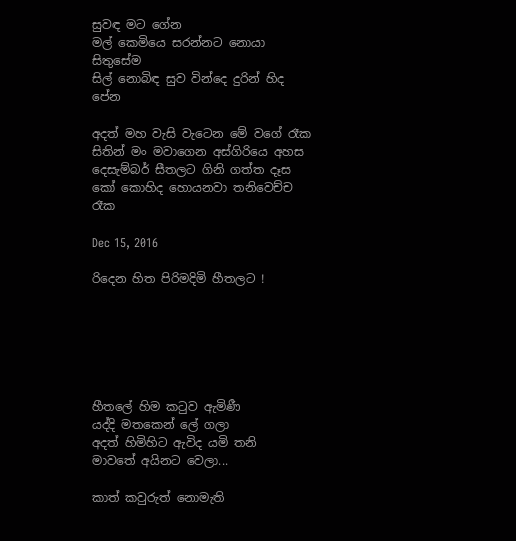සුවඳ මට ගේන
මල් කෙමියෙ සරන්නට නොයා සිතුසේම
සිල් නොබිඳ සුව වින්දෙ දුරින් හිද පේන

අදත් මහ වැසි වැටෙන මේ වගේ රෑක
සිතින් මං මවාගෙන අස්ගිරියෙ අහස
දෙසැම්බර් සීතලට ගිනි ගත්ත දෑස
කෝ කොහිද හොයනවා තනිවෙච්ච රෑක

Dec 15, 2016

රිදෙන හිත පිරිමදිමි හීතලට !






හීතලේ හිම කටුව ඇමිණී
යද්දි මතකෙන් ලේ ගලා
අදත් හිමිහිට ඇවිද යමි තනි
මාවතේ අයිනට වෙලා...

කාත් කවුරුත් නොමැති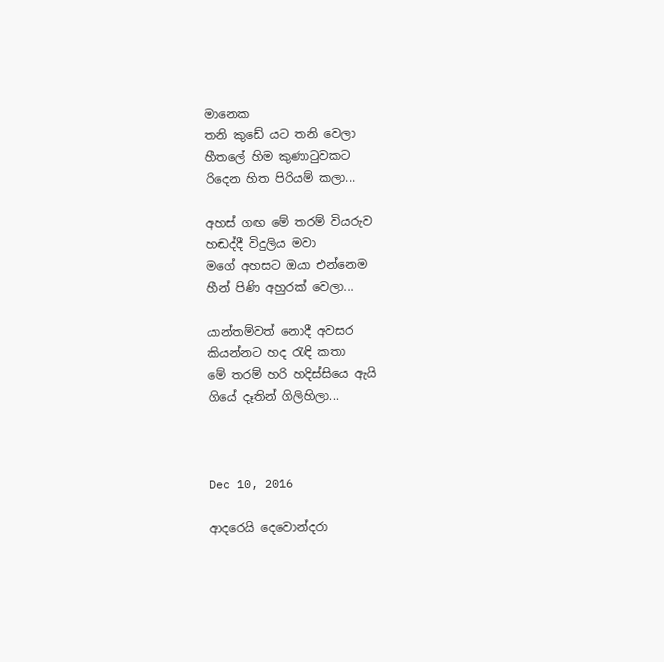මානෙක
තනි කුඩේ යට තනි වෙලා
හීතලේ හිම කුණාටුවකට
රිදෙන හිත පිරියම් කලා...

අහස් ගඟ මේ තරම් වියරුව
හඬද්දී විදුලිය මවා
මගේ අහසට ඔයා එන්නෙම
හීන් පිණි අහුරක් වෙලා...

යාන්තම්වත් නොදී අවසර
කියන්නට හද රැඳි කතා
මේ තරම් හරි හදිස්සියෙ ඇයි
ගියේ දෑතින් ගිලිහිලා...



Dec 10, 2016

ආදරෙයි දෙවොන්දරා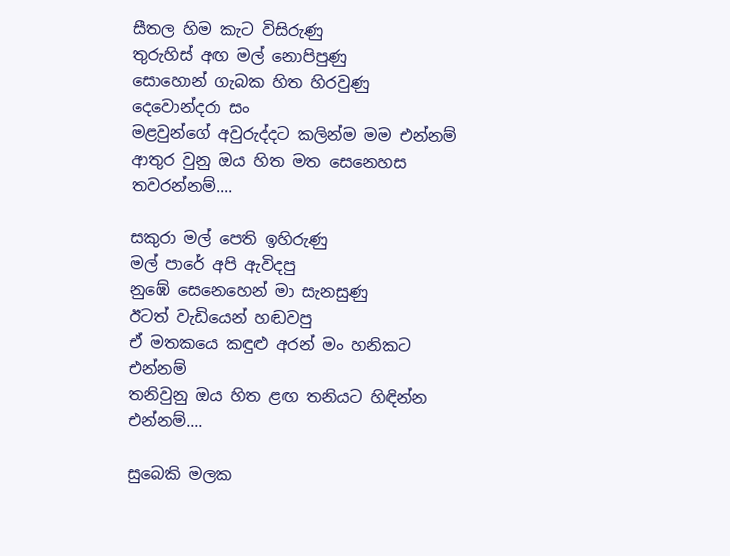සීතල හිම කැට විසිරුණු
තුරුහිස් අඟ මල් නොපිපුණු
සොහොන් ගැබක හිත හිරවුණු
දෙවොන්දරා සං
මළවුන්ගේ අවුරුද්දට කලින්ම මම එන්නම්
ආතුර වුනු ඔය හිත මත සෙනෙහස තවරන්නම්....

සකුරා මල් පෙති ඉහිරුණු
මල් පාරේ අපි ඇවිදපු
නුඹේ සෙනෙහෙන් මා සැනසුණු
ඊටත් වැඩියෙන් හඬවපු
ඒ මතකයෙ කඳුළු අරන් මං හනිකට එන්නම්
තනිවුනු ඔය හිත ළඟ තනියට හිඳින්න එන්නම්....

සුබෙකි මලක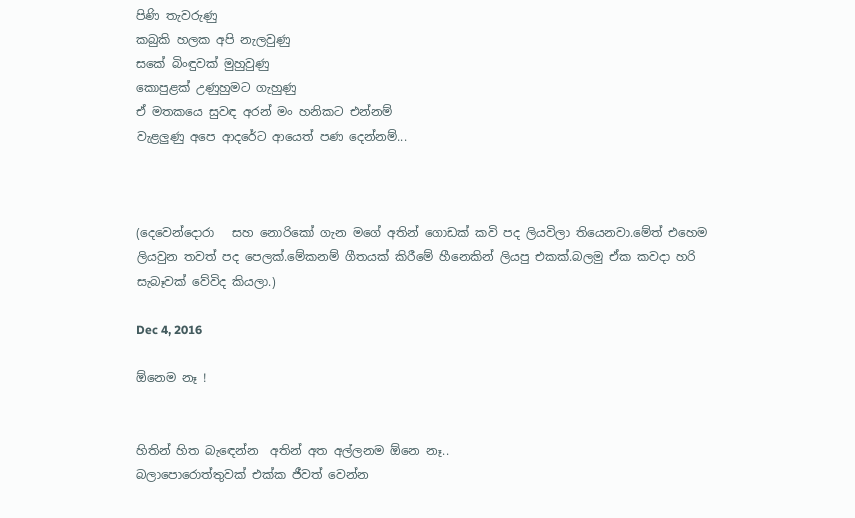පිණි තැවරුණු
කබුකි හලක අපි නැලවුණු
සකේ බිංඳුවක් මුහුවුණු
කොපුළක් උණුහුමට ගැහුණු
ඒ මතකයෙ සුවඳ අරන් මං හනිකට එන්නම්
වැළලුණු අපෙ ආදරේට ආයෙත් පණ දෙන්නම්...



(දෙවෙන්දොරා   සහ නොරිකෝ ගැන මගේ අතින් ගොඩක් කවි පද ලියවිලා තියෙනවා.මේත් එහෙම ලියවුන තවත් පද පෙලක්.මේකනම් ගීතයක් කිරීමේ හීනෙකින් ලියපු එකක්.බලමු ඒක කවදා හරි සැබෑවක් වේවිද කියලා.)

Dec 4, 2016

ඕනෙම නෑ !


හිතින් හිත බැඳෙන්න  අතින් අත අල්ලනම ඕනෙ නෑ..
බලාපොරොත්තුවක් එක්ක ජීවත් වෙන්න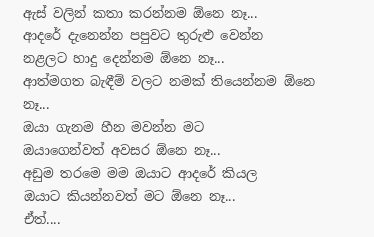ඇස් වලින් කතා කරන්නම ඕනෙ නෑ...
ආදරේ දැනෙන්න පපුවට තුරුළු වෙන්න
නළලට හාදු දෙන්නම ඕනෙ නෑ...
ආත්මගත බැඳීම් වලට නමක් තියෙන්නම ඕනෙ නෑ...
ඔයා ගැනම හීන මවන්න මට
ඔයාගෙන්වත් අවසර ඕනෙ නෑ...
අඩුම තරමෙ මම ඔයාට ආදරේ කියල
ඔයාට කියන්නවත් මට ඕනෙ නෑ...
ඒත්....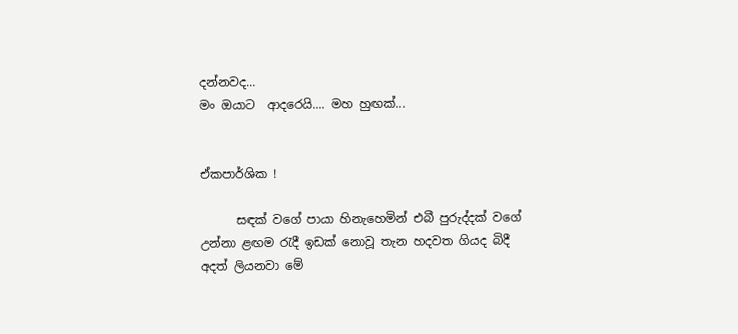දන්නවද...
මං ඔයාට  ආදරෙයි.... මහ හුඟක්...


ඒකපාර්ශික !

      සඳක් වගේ පායා හිනැහෙමින් එබී පුරුද්දක් වගේ උන්නා ළඟම රැදී ඉඩක් නොවූ තැන හදවත ගියද බිදී අදත් ලියනවා මේ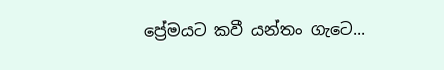ප්‍රේමයට කවී යන්තං ගැටෙ...